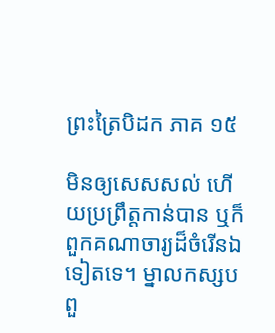ព្រះត្រៃបិដក ភាគ ១៥

មិនឲ្យសេសសល់ ហើយប្រព្រឹត្តកាន់បាន ឬក៏ពួកគណាចារ្យដ៏ចំរើនឯទៀតទេ។ ម្នាលកស្សប ពួ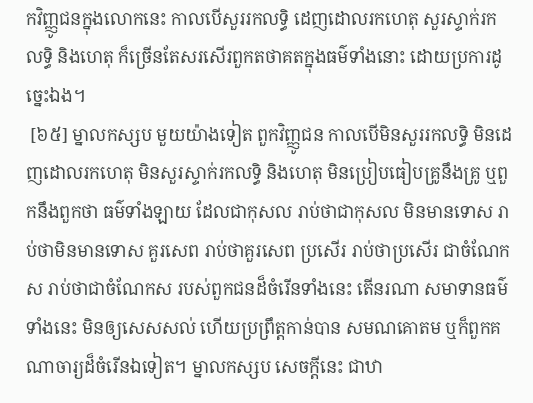កវិញ្ញូជនក្នុងលោកនេះ កាលបើសួររកលទ្ធិ ដេញដោលរកហេតុ សួរស្ទាក់រកលទ្ធិ និងហេតុ ក៏ច្រើនតែសរសើរពួកតថាគតក្នុងធម៌ទាំងនោះ ដោយប្រការដូច្នេះឯង។
 [៦៥] ម្នាលកស្សប មួយយ៉ាងទៀត ពួកវិញ្ញូជន កាលបើមិនសួររកលទ្ធិ មិនដេញដោលរកហេតុ មិនសួរស្ទាក់រកលទ្ធិ និងហេតុ មិនប្រៀបធៀបគ្រូនឹងគ្រូ ឬពួកនឹងពួកថា ធម៌ទាំងឡាយ ដែលជាកុសល រាប់ថាជាកុសល មិនមានទោស រាប់ថាមិនមានទោស គួរសេព រាប់ថាគួរសេព ប្រសើរ រាប់ថាប្រសើរ ជាចំណែកស រាប់ថាជាចំណែកស របស់ពួកជនដ៏ចំរើនទាំងនេះ តើនរណា សមាទានធម៌ទាំងនេះ មិនឲ្យសេសសល់ ហើយប្រព្រឹត្តកាន់បាន សមណគោតម ឬក៏ពួកគណាចារ្យដ៏ចំរើនឯទៀត។ ម្នាលកស្សប សេចក្តីនេះ ជាឋា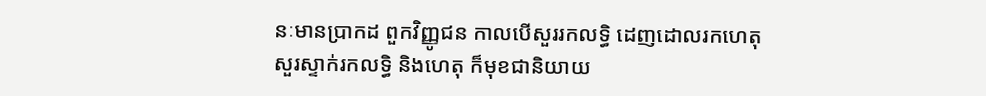នៈមានប្រាកដ ពួកវិញ្ញូជន កាលបើសួររកលទ្ធិ ដេញដោលរកហេតុ សួរស្ទាក់រកលទ្ធិ និងហេតុ ក៏មុខជានិយាយ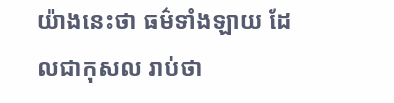យ៉ាងនេះថា ធម៌ទាំងឡាយ ដែលជាកុសល រាប់ថា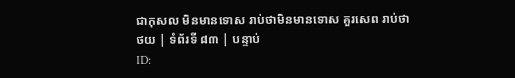ជាកុសល មិនមានទោស រាប់ថាមិនមានទោស គួរសេព រាប់ថា
ថយ | ទំព័រទី ៨៣ | បន្ទាប់
ID: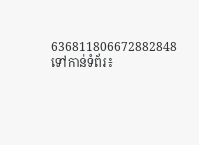636811806672882848
ទៅកាន់ទំព័រ៖